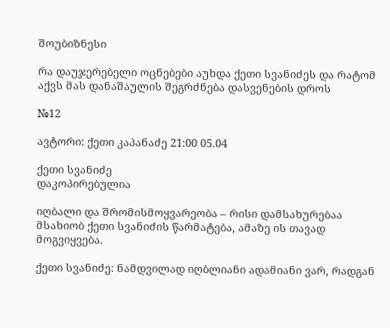შოუბიზნესი

რა დაუჯერებელი ოცნებები აუხდა ქეთი სვანიძეს და რატომ აქვს მას დანაშაულის შეგრძნება დასვენების დროს

№12

ავტორი: ქეთი კაპანაძე 21:00 05.04

ქეთი სვანიძე
დაკოპირებულია

იღბალი და შრომისმოყვარეობა – რისი დამსახურებაა მსახიობ ქეთი სვანიძის წარმატება, ამაზე ის თავად მოგვიყვება.

ქეთი სვანიძე: ნამდვილად იღბლიანი ადამიანი ვარ, რადგან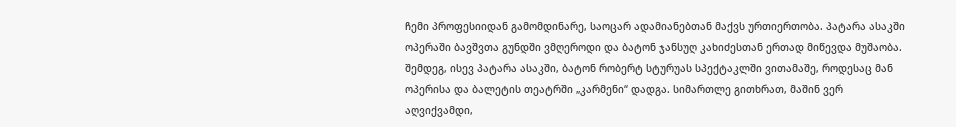ჩემი პროფესიიდან გამომდინარე, საოცარ ადამიანებთან მაქვს ურთიერთობა. პატარა ასაკში ოპერაში ბავშვთა გუნდში ვმღეროდი და ბატონ ჯანსუღ კახიძესთან ერთად მიწევდა მუშაობა. შემდეგ, ისევ პატარა ასაკში, ბატონ რობერტ სტურუას სპექტაკლში ვითამაშე, როდესაც მან ოპერისა და ბალეტის თეატრში „კარმენი“ დადგა. სიმართლე გითხრათ, მაშინ ვერ აღვიქვამდი,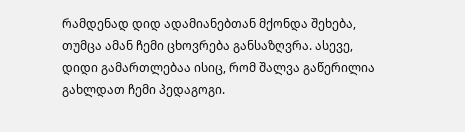რამდენად დიდ ადამიანებთან მქონდა შეხება, თუმცა ამან ჩემი ცხოვრება განსაზღვრა. ასევე, დიდი გამართლებაა ისიც, რომ შალვა გაწერილია გახლდათ ჩემი პედაგოგი.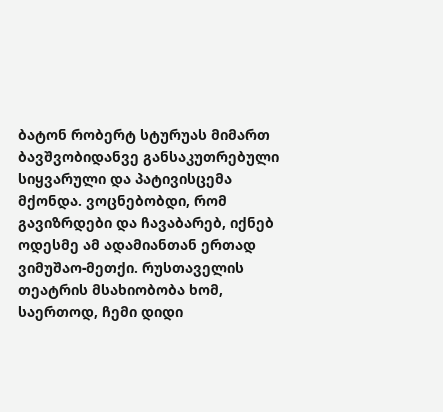ბატონ რობერტ სტურუას მიმართ ბავშვობიდანვე განსაკუთრებული სიყვარული და პატივისცემა მქონდა. ვოცნებობდი, რომ გავიზრდები და ჩავაბარებ, იქნებ ოდესმე ამ ადამიანთან ერთად ვიმუშაო-მეთქი. რუსთაველის თეატრის მსახიობობა ხომ, საერთოდ, ჩემი დიდი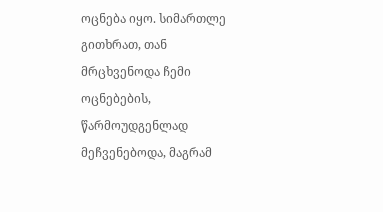ოცნება იყო. სიმართლე გითხრათ, თან მრცხვენოდა ჩემი ოცნებების, წარმოუდგენლად მეჩვენებოდა, მაგრამ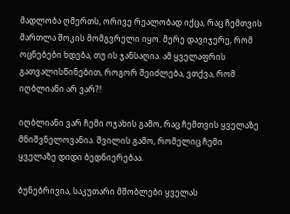მადლობა ღმერთს, ორივე რეალობად იქცა, რაც ჩემთვის მართლა შოკის მომგვრელი იყო. მერე დავიჯერე, რომ ოცნებები ხდება, თუ ის ჯანსაღია. ამ ყველაფრის გათვალისწინებით, როგორ შეიძლება, ვთქვა, რომ იღბლიანი არ ვარ?!

იღბლიანი ვარ ჩემი ოჯახის გამო, რაც ჩემთვის ყველაზე მნიშვნელოვანია. შვილის გამო, რომელიც ჩემი ყველაზე დიდი ბედნიერებაა.

ბუნებრივია, საკუთარი მშობლები ყველას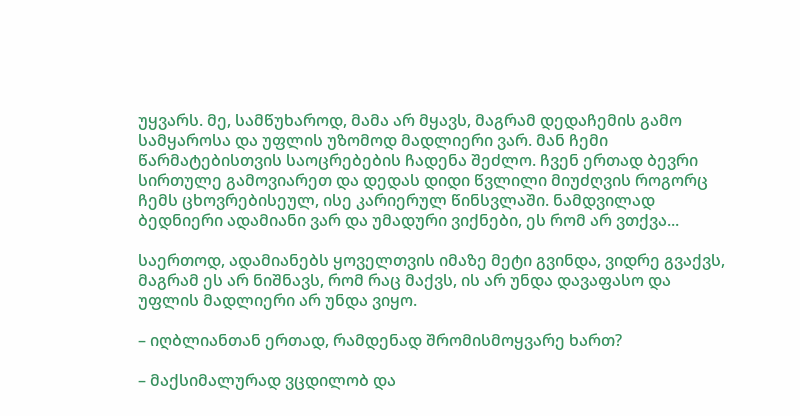უყვარს. მე, სამწუხაროდ, მამა არ მყავს, მაგრამ დედაჩემის გამო სამყაროსა და უფლის უზომოდ მადლიერი ვარ. მან ჩემი წარმატებისთვის საოცრებების ჩადენა შეძლო. ჩვენ ერთად ბევრი სირთულე გამოვიარეთ და დედას დიდი წვლილი მიუძღვის როგორც ჩემს ცხოვრებისეულ, ისე კარიერულ წინსვლაში. ნამდვილად ბედნიერი ადამიანი ვარ და უმადური ვიქნები, ეს რომ არ ვთქვა...

საერთოდ, ადამიანებს ყოველთვის იმაზე მეტი გვინდა, ვიდრე გვაქვს, მაგრამ ეს არ ნიშნავს, რომ რაც მაქვს, ის არ უნდა დავაფასო და უფლის მადლიერი არ უნდა ვიყო.

– იღბლიანთან ერთად, რამდენად შრომისმოყვარე ხართ?

– მაქსიმალურად ვცდილობ და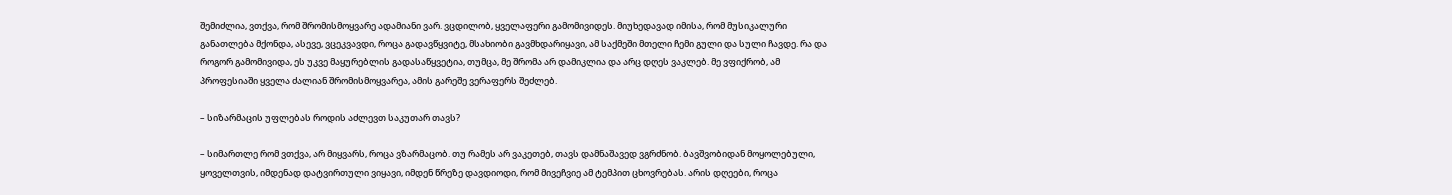შემიძლია, ვთქვა, რომ შრომისმოყვარე ადამიანი ვარ. ვცდილობ, ყველაფერი გამომივიდეს. მიუხედავად იმისა, რომ მუსიკალური განათლება მქონდა, ასევე, ვცეკვავდი, როცა გადავწყვიტე, მსახიობი გავმხდარიყავი, ამ საქმეში მთელი ჩემი გული და სული ჩავდე. რა და როგორ გამომივიდა, ეს უკვე მაყურებლის გადასაწყვეტია, თუმცა, მე შრომა არ დამიკლია და არც დღეს ვაკლებ. მე ვფიქრობ, ამ პროფესიაში ყველა ძალიან შრომისმოყვარეა, ამის გარეშე ვერაფერს შეძლებ.

– სიზარმაცის უფლებას როდის აძლევთ საკუთარ თავს?

– სიმართლე რომ ვთქვა, არ მიყვარს, როცა ვზარმაცობ. თუ რამეს არ ვაკეთებ, თავს დამნაშავედ ვგრძნობ. ბავშვობიდან მოყოლებული, ყოველთვის, იმდენად დატვირთული ვიყავი, იმდენ წრეზე დავდიოდი, რომ მივეჩვიე ამ ტემპით ცხოვრებას. არის დღეები, როცა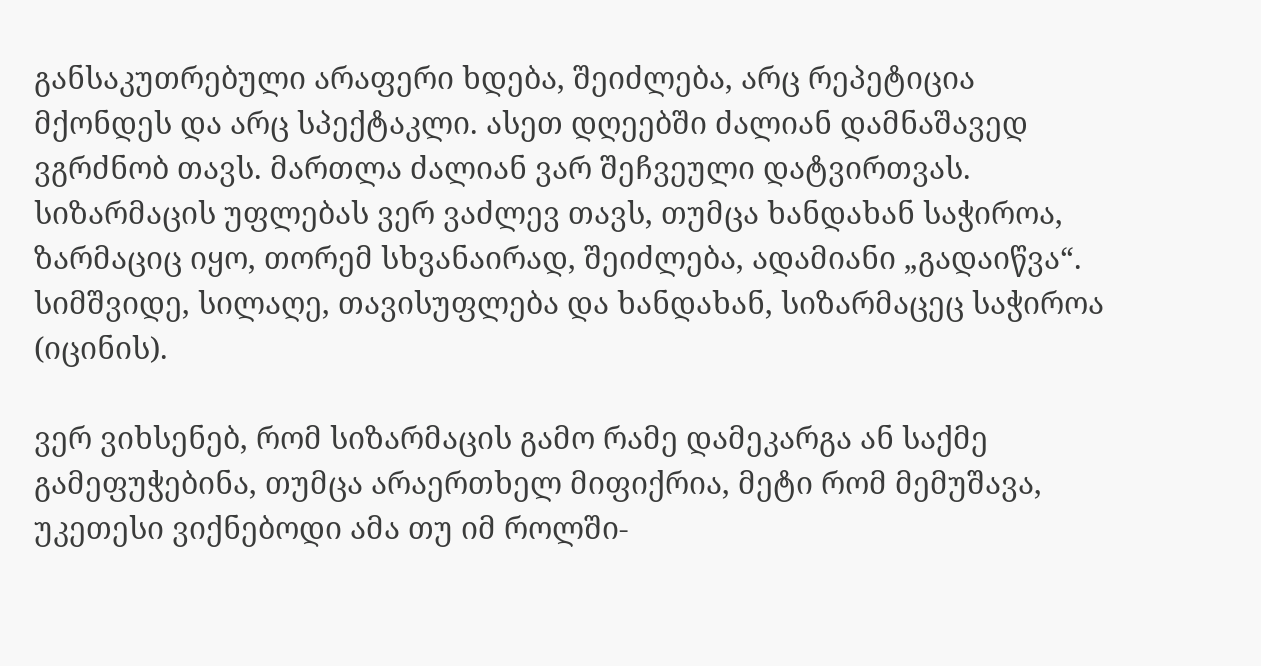განსაკუთრებული არაფერი ხდება, შეიძლება, არც რეპეტიცია მქონდეს და არც სპექტაკლი. ასეთ დღეებში ძალიან დამნაშავედ ვგრძნობ თავს. მართლა ძალიან ვარ შეჩვეული დატვირთვას. სიზარმაცის უფლებას ვერ ვაძლევ თავს, თუმცა ხანდახან საჭიროა, ზარმაციც იყო, თორემ სხვანაირად, შეიძლება, ადამიანი „გადაიწვა“. სიმშვიდე, სილაღე, თავისუფლება და ხანდახან, სიზარმაცეც საჭიროა (იცინის).

ვერ ვიხსენებ, რომ სიზარმაცის გამო რამე დამეკარგა ან საქმე გამეფუჭებინა, თუმცა არაერთხელ მიფიქრია, მეტი რომ მემუშავა, უკეთესი ვიქნებოდი ამა თუ იმ როლში-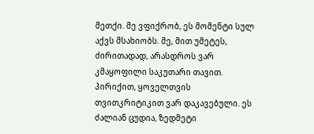მეთქი. მე ვფიქრობ, ეს მომენტი სულ აქვს მსახიობს. მე, მით უმეტეს, ძირითადად, არასდროს ვარ კმაყოფილი საკუთარი თავით. პირიქით, ყოველთვის თვითკრიტიკით ვარ დაკავებული. ეს ძალიან ცუდია, ზედმეტი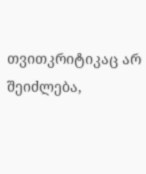თვითკრიტიკაც არ შეიძლება,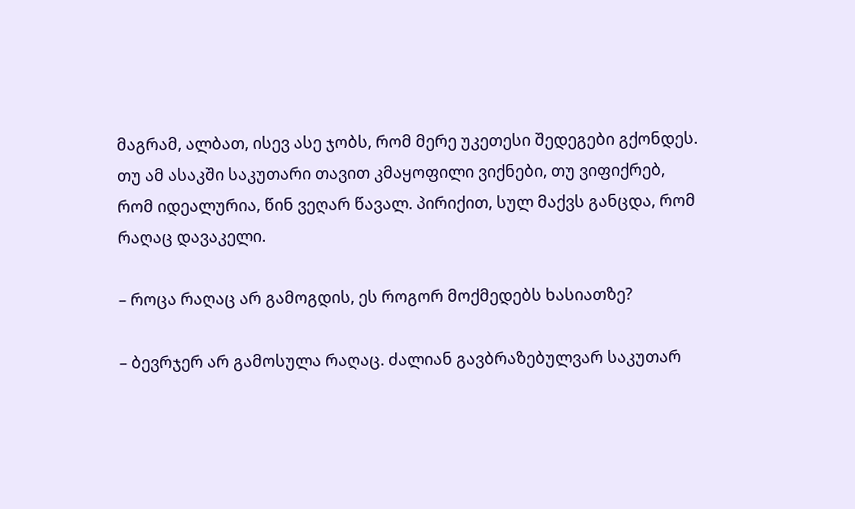მაგრამ, ალბათ, ისევ ასე ჯობს, რომ მერე უკეთესი შედეგები გქონდეს. თუ ამ ასაკში საკუთარი თავით კმაყოფილი ვიქნები, თუ ვიფიქრებ, რომ იდეალურია, წინ ვეღარ წავალ. პირიქით, სულ მაქვს განცდა, რომ რაღაც დავაკელი.

– როცა რაღაც არ გამოგდის, ეს როგორ მოქმედებს ხასიათზე?

– ბევრჯერ არ გამოსულა რაღაც. ძალიან გავბრაზებულვარ საკუთარ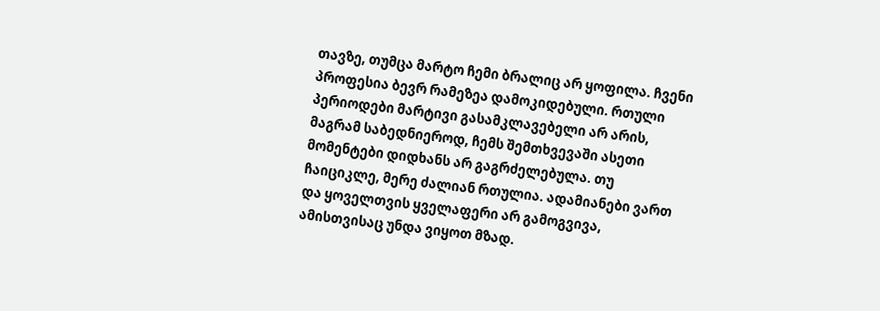თავზე, თუმცა მარტო ჩემი ბრალიც არ ყოფილა. ჩვენი პროფესია ბევრ რამეზეა დამოკიდებული. რთული პერიოდები მარტივი გასამკლავებელი არ არის, მაგრამ საბედნიეროდ, ჩემს შემთხვევაში ასეთი მომენტები დიდხანს არ გაგრძელებულა. თუ ჩაიციკლე, მერე ძალიან რთულია. ადამიანები ვართ და ყოველთვის ყველაფერი არ გამოგვივა, ამისთვისაც უნდა ვიყოთ მზად.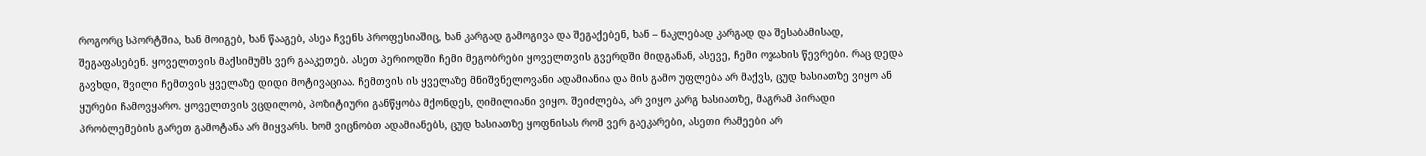როგორც სპორტშია, ხან მოიგებ, ხან წააგებ, ასეა ჩვენს პროფესიაშიც, ხან კარგად გამოგივა და შეგაქებენ, ხან – ნაკლებად კარგად და შესაბამისად, შეგაფასებენ. ყოველთვის მაქსიმუმს ვერ გააკეთებ. ასეთ პერიოდში ჩემი მეგობრები ყოველთვის გვერდში მიდგანან, ასევე, ჩემი ოჯახის წევრები. რაც დედა გავხდი, შვილი ჩემთვის ყველაზე დიდი მოტივაციაა. ჩემთვის ის ყველაზე მნიშვნელოვანი ადამიანია და მის გამო უფლება არ მაქვს, ცუდ ხასიათზე ვიყო ან ყურები ჩამოვყარო. ყოველთვის ვცდილობ, პოზიტიური განწყობა მქონდეს, ღიმილიანი ვიყო. შეიძლება, არ ვიყო კარგ ხასიათზე, მაგრამ პირადი პრობლემების გარეთ გამოტანა არ მიყვარს. ხომ ვიცნობთ ადამიანებს, ცუდ ხასიათზე ყოფნისას რომ ვერ გაეკარები, ასეთი რამეები არ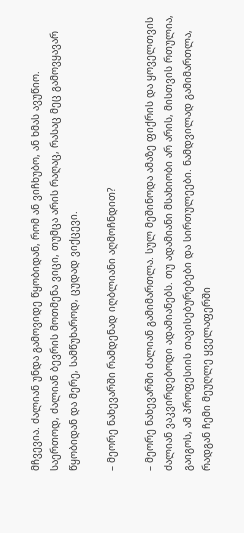მჩვევია. ძალიან უნდა გამოვიდე წყობიდან, რომ ან ვიჩხუბო, ან ხმას ავუწიო. საერთოდ, ძალიან ბევრის მოთმენა ვიცი, თუმცა არის რაღაც, რასაც მეც გამოვყავარ წყობიდან და მერე, სამწუხაროდ, ცუდად ვიქცევი.

– მეორე ნახევარში რამდენად იღბლიანი აღმოჩნდით?

– მეორე ნახევარში ძალიან გამიმართლა. სულ მეშინოდა ამაზე ფიქრის და ყოველთვის ძალიან ვაკვირდებოდი ადამიანებს. თუ ადამიანი მსახიობი არ არის, მისთვის რთულია, გაიგოს, ამ პროფესიის თავისებურებები და სირთულეები. ნამდვილად გამიმართლა, რადგან ჩემი მეუღლე ყველაფერში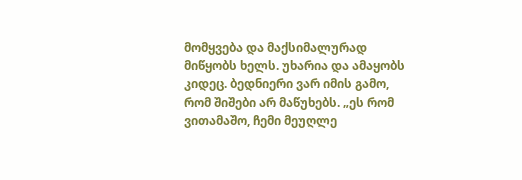მომყვება და მაქსიმალურად მიწყობს ხელს. უხარია და ამაყობს კიდეც. ბედნიერი ვარ იმის გამო, რომ შიშები არ მაწუხებს. „ეს რომ ვითამაშო, ჩემი მეუღლე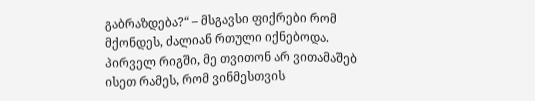გაბრაზდება?“ – მსგავსი ფიქრები რომ მქონდეს, ძალიან რთული იქნებოდა. პირველ რიგში, მე თვითონ არ ვითამაშებ ისეთ რამეს, რომ ვინმესთვის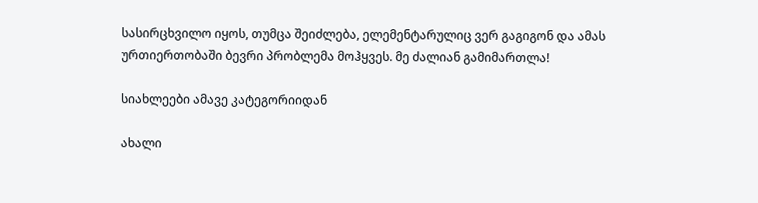სასირცხვილო იყოს, თუმცა შეიძლება, ელემენტარულიც ვერ გაგიგონ და ამას ურთიერთობაში ბევრი პრობლემა მოჰყვეს. მე ძალიან გამიმართლა!

სიახლეები ამავე კატეგორიიდან

ახალი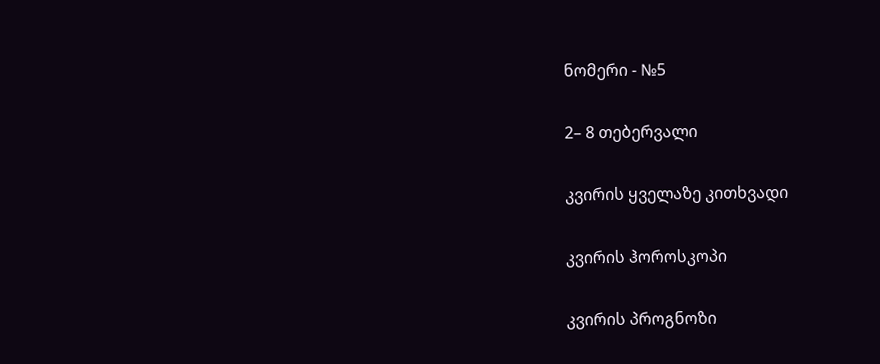ნომერი - №5

2– 8 თებერვალი

კვირის ყველაზე კითხვადი

კვირის ჰოროსკოპი

კვირის პროგნოზი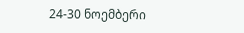24-30 ნოემბერი